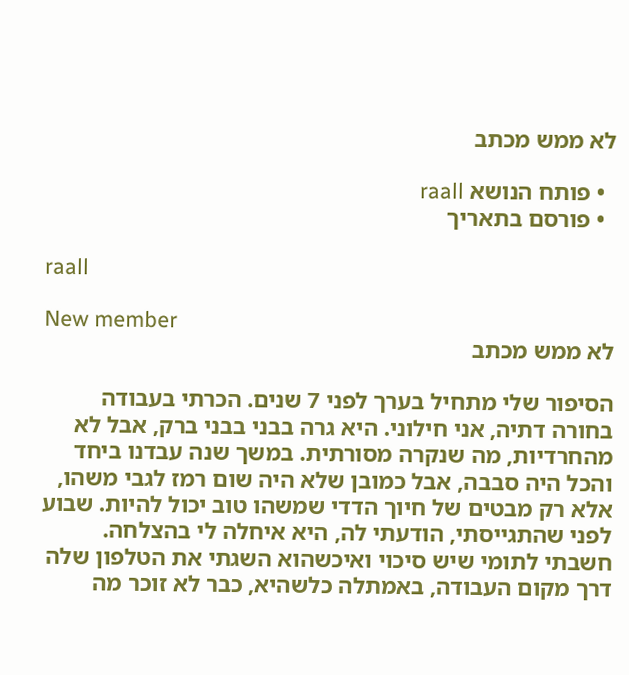לא ממש מכתב

  • פותח הנושא raall
  • פורסם בתאריך

raall

New member
לא ממש מכתב

הסיפור שלי מתחיל בערך לפני 7 שנים. הכרתי בעבודה בחורה דתיה, אני חילוני. היא גרה בבני בבני ברק, אבל לא מהחרדיות, מה שנקרה מסורתית. במשך שנה עבדנו ביחד והכל היה סבבה, אבל כמובן שלא היה שום רמז לגבי משהו, אלא רק מבטים של חיוך הדדי שמשהו טוב יכול להיות. שבוע לפני שהתגייסתי, הודעתי לה, היא איחלה לי בהצלחה. חשבתי לתומי שיש סיכוי ואיכשהוא השגתי את הטלפון שלה דרך מקום העבודה, באמתלה כלשהיא, כבר לא זוכר מה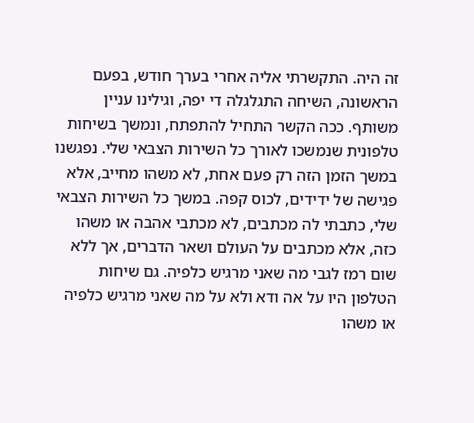זה היה. התקשרתי אליה אחרי בערך חודש, בפעם הראשונה, השיחה התגלגלה די יפה, וגילינו עניין משותף. ככה הקשר התחיל להתפתח, ונמשך בשיחות טלפונית שנמשכו לאורך כל השירות הצבאי שלי. נפגשנו במשך הזמן הזה רק פעם אחת, לא משהו מחייב, אלא פגישה של ידידים, לכוס קפה. במשך כל השירות הצבאי שלי, כתבתי לה מכתבים, לא מכתבי אהבה או משהו כזה, אלא מכתבים על העולם ושאר הדברים, אך ללא שום רמז לגבי מה שאני מרגיש כלפיה. גם שיחות הטלפון היו על אה ודא ולא על מה שאני מרגיש כלפיה או משהו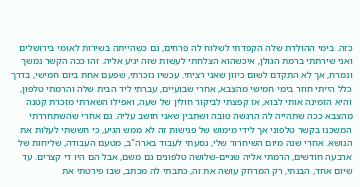כזה. בימי ההולדת שלה הקפדתי לשלוח לה פרחים, גם כשהייתה בשירות לאומי בירושלים ואני שירתתי ברמת הגולן, איכשהוא הצלחתי לעשות שזה יגיע אליה. זהו ככה הקשר נמשך ונמרח, אך לא התקדם לשום כיוון שאני רציתי. עכשיו נזכרתי, שפעם אחת ביום חמישי, בדרך כלל הייתי חוזר בימי חמישי מהצבא, אחרי שבועיים, עברתי ליד הבית שלה והרמתי טלפון, והיא הזמינה אותי לבוא, אז קפצתי לביקור חולין של שעה, ואפילו השארתי מזכרת קטנה מהצבא ככה שתהייה לה הרגשה טובה ושתבין שאני חושב עליה. גם אחרי שהשתחררתי המשכנו בקשר טלפוני אך לידי מימוש של פגישות זה לא ממש הגיע, כי חששתי לעלות את הנושא. אחרי שנה מיום השיחרור שלי, נסעתי לעבוד בארה"ב, מטעם העבודה, שליחות של ארבעה חודשים, הרמתי אליה שניים-שלושה טלפונים גם משם, אבל הם היו די קצרים. עד שיום אחד, הבנתי, רק המרחק עושה את זה, כתבתי לה מכתב, שבו פירטתי את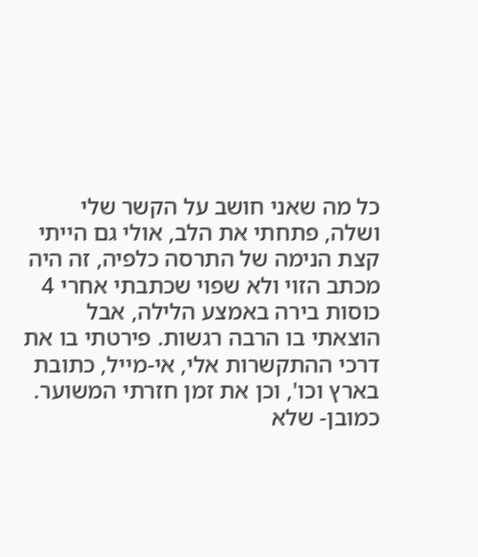כל מה שאני חושב על הקשר שלי ושלה, פתחתי את הלב, אולי גם הייתי קצת הנימה של התרסה כלפיה, זה היה מכתב הזוי ולא שפוי שכתבתי אחרי 4 כוסות בירה באמצע הלילה, אבל הוצאתי בו הרבה רגשות. פירטתי בו את דרכי ההתקשרות אלי, אי-מייל, כתובת בארץ וכו', וכן את זמן חזרתי המשוער. כמובן- שלא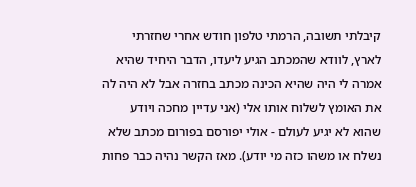קיבלתי תשובה, הרמתי טלפון חודש אחרי שחזרתי לארץ, לוודא שהמכתב הגיע ליעדו, הדבר היחיד שהיא אמרה לי היה שהיא הכינה מכתב בחזרה אבל לא היה לה את האומץ לשלוח אותו אלי (אני עדיין מחכה ויודע שהוא לא יגיע לעולם - אולי יפורסם בפורום מכתב שלא נשלח או משהו כזה מי יודע). מאז הקשר נהיה כבר פחות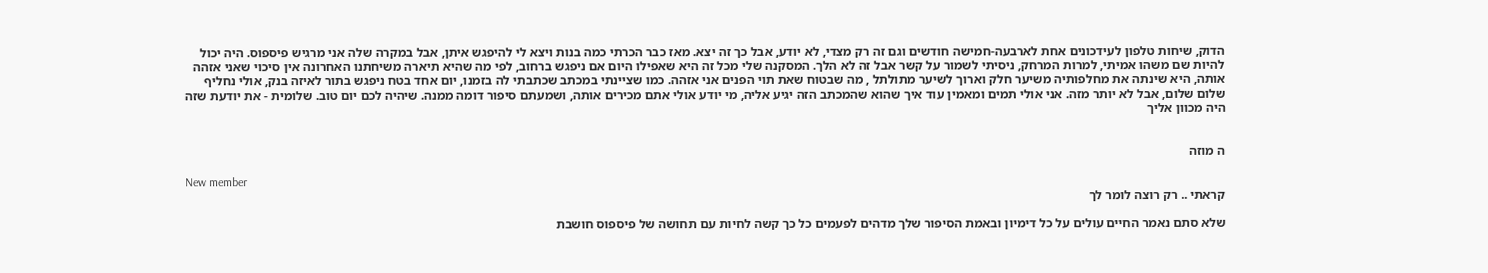הדוק, שיחות טלפון לעידכונים אחת לארבעה-חמישה חודשים וגם זה רק מצדי, לא יודע, אבל כך זה יצא. מאז כבר הכרתי כמה בנות ויצא לי להיפגש איתן, אבל במקרה שלה אני מרגיש פיספוס. היה יכול להיות שם משהו אמיתי, למרות המרחק, ניסיתי לשמור על קשר אבל זה לא הלך. המסקנה שלי מכל זה היא שאפילו היום אם ניפגש ברחוב, לפי מה שהיא תיארה משיחתנו האחרונה אין סיכוי שאני אזהה אותה, היא שינתה את מחלפותיה משיער חלק וארוך לשיער מתולתל , מה שבטוח שאת תוי הפנים אני אזהה. כמו שציינתי במכתב שכתבתי לה בזמנו, יום אחד בטח ניפגש בתור לאיזה בנק, אולי נחליף שלום שלום, אבל לא יותר מזה. אני אולי תמים ומאמין עוד איך שהוא שהמכתב הזה יגיע אליה, מי יודע אולי אתם מכירים אותה, ושמעתם סיפור דומה ממנה. שיהיה לכם יום טוב. שלומית - את יודעת שזה היה מכוון אליך


ה מוזה

New member
קראתי .. רק רוצה לומר לך

שלא סתם נאמר החיים עולים על כל דימיון ובאמת הסיפור שלך מדהים לפעמים כל כך קשה לחיות עם תחושה של פיספוס חושבת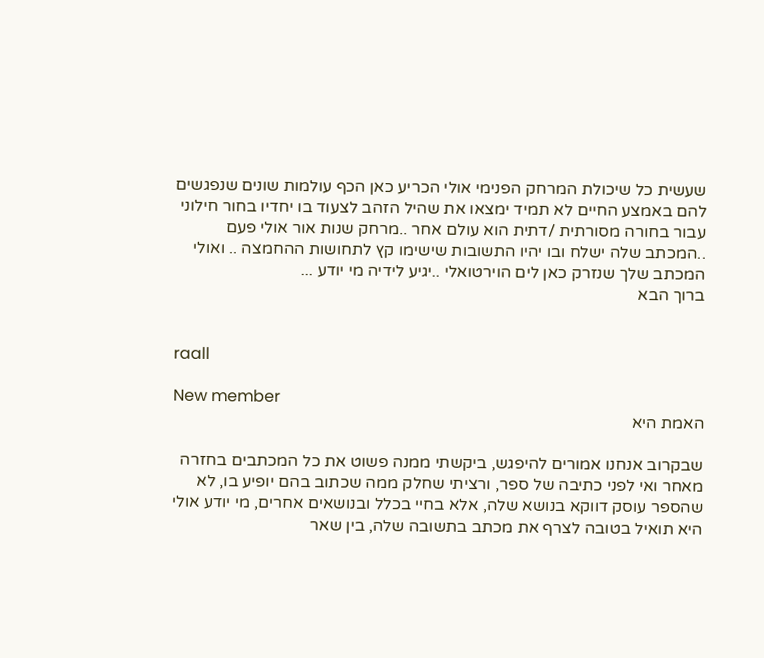שעשית כל שיכולת המרחק הפנימי אולי הכריע כאן הכף עולמות שונים שנפגשים להם באמצע החיים לא תמיד ימצאו את שהיל הזהב לצעוד בו יחדיו בחור חילוני עבור בחורה מסורתית /דתית הוא עולם אחר ..מרחק שנות אור אולי פעם ..המכתב שלה ישלח ובו יהיו התשובות שישימו קץ לתחושות ההחמצה .. ואולי המכתב שלך שנזרק כאן לים הוירטואלי ..יגיע לידיה מי יודע ...
ברוך הבא


raall

New member
האמת היא

שבקרוב אנחנו אמורים להיפגש, ביקשתי ממנה פשוט את כל המכתבים בחזרה מאחר ואי לפני כתיבה של ספר, ורציתי שחלק ממה שכתוב בהם יופיע בו, לא שהספר עוסק דווקא בנושא שלה, אלא בחיי בכלל ובנושאים אחרים, מי יודע אולי היא תואיל בטובה לצרף את מכתב בתשובה שלה, בין שאר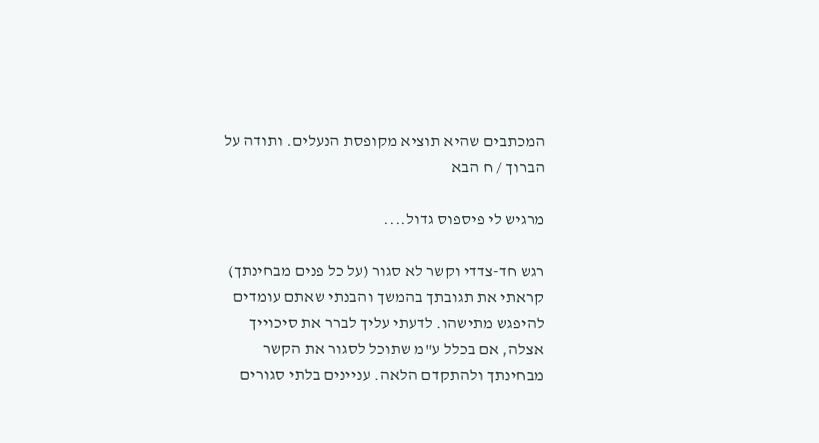המכתבים שהיא תוציא מקופסת הנעלים. ותודה על הברוך / ח הבא

מרגיש לי פיספוס גדול....

רגש חד-צדדי וקשר לא סגור (על כל פנים מבחינתך) קראתי את תגובתך בהמשך והבנתי שאתם עומדים להיפגש מתישהו. לדעתי עליך לברר את סיכוייך אצלה, אם בכלל ע"מ שתוכל לסגור את הקשר מבחינתך ולהתקדם הלאה. עניינים בלתי סגורים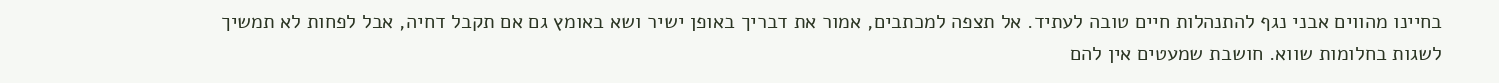בחיינו מהווים אבני נגף להתנהלות חיים טובה לעתיד. אל תצפה למכתבים, אמור את דבריך באופן ישיר ושא באומץ גם אם תקבל דחיה, אבל לפחות לא תמשיך לשגות בחלומות שווא. חושבת שמעטים אין להם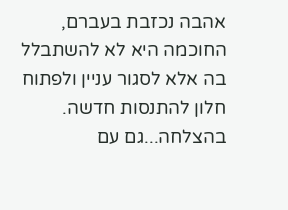אהבה נכזבת בעברם, החוכמה היא לא להשתבלל בה אלא לסגור עניין ולפתוח חלון להתנסות חדשה. בהצלחה...גם עם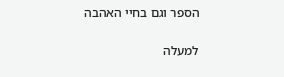הספר וגם בחיי האהבה

למעלה